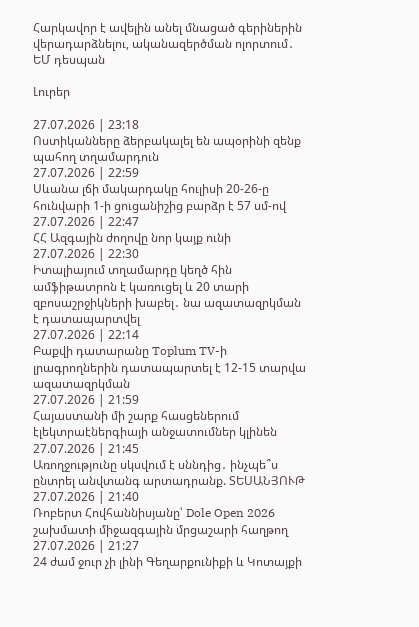Հարկավոր է ավելին անել մնացած գերիներին վերադարձնելու, ականազերծման ոլորտում․ ԵՄ դեսպան

Լուրեր

27.07.2026 | 23:18
Ոստիկանները ձերբակալել են ապօրինի զենք պահող տղամարդուն
27.07.2026 | 22:59
Սևանա լճի մակարդակը հուլիսի 20-26-ը հունվարի 1-ի ցուցանիշից բարձր է 57 սմ-ով
27.07.2026 | 22:47
ՀՀ Ազգային ժողովը նոր կայք ունի
27.07.2026 | 22:30
Իտալիայում տղամարդը կեղծ հին ամֆիթատրոն է կառուցել և 20 տարի զբոսաշրջիկների խաբել․ նա ազատազրկման է դատապարտվել
27.07.2026 | 22:14
Բաքվի դատարանը Toplum TV-ի լրագրողներին դատապարտել է 12-15 տարվա ազատազրկման
27.07.2026 | 21:59
Հայաստանի մի շարք հասցեներում էլեկտրաէներգիայի անջատումներ կլինեն
27.07.2026 | 21:45
Առողջությունը սկսվում է սննդից․ ինչպե՞ս ընտրել անվտանգ արտադրանք. ՏԵՍԱՆՅՈՒԹ
27.07.2026 | 21:40
Ռոբերտ Հովհաննիսյանը՝ Dole Open 2026 շախմատի միջազգային մրցաշարի հաղթող
27.07.2026 | 21:27
24 ժամ ջուր չի լինի Գեղարքունիքի և Կոտայքի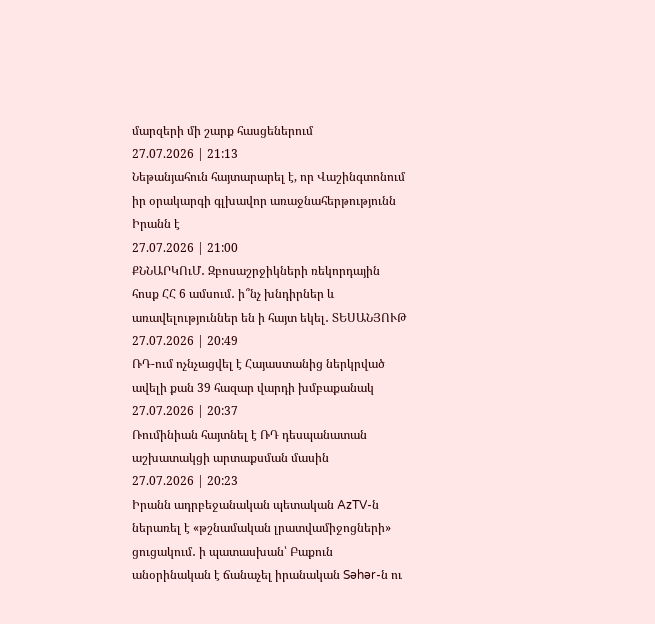մարզերի մի շարք հասցեներում
27.07.2026 | 21:13
Նեթանյահուն հայտարարել է, որ Վաշինգտոնում իր օրակարգի գլխավոր առաջնահերթությունն Իրանն է
27.07.2026 | 21:00
ՔՆՆԱՐԿՈւՄ․ Զբոսաշրջիկների ռեկորդային հոսք ՀՀ 6 ամսում․ ի՞նչ խնդիրներ և առավելություններ են ի հայտ եկել․ ՏԵՍԱՆՅՈՒԹ
27.07.2026 | 20:49
ՌԴ-ում ոչնչացվել է Հայաստանից ներկրված ավելի քան 39 հազար վարդի խմբաքանակ
27.07.2026 | 20:37
Ռումինիան հայտնել է ՌԴ դեսպանատան աշխատակցի արտաքսման մասին
27.07.2026 | 20:23
Իրանն ադրբեջանական պետական AzTV-ն ներառել է «թշնամական լրատվամիջոցների» ցուցակում․ ի պատասխան՝ Բաքուն անօրինական է ճանաչել իրանական Səhər-ն ու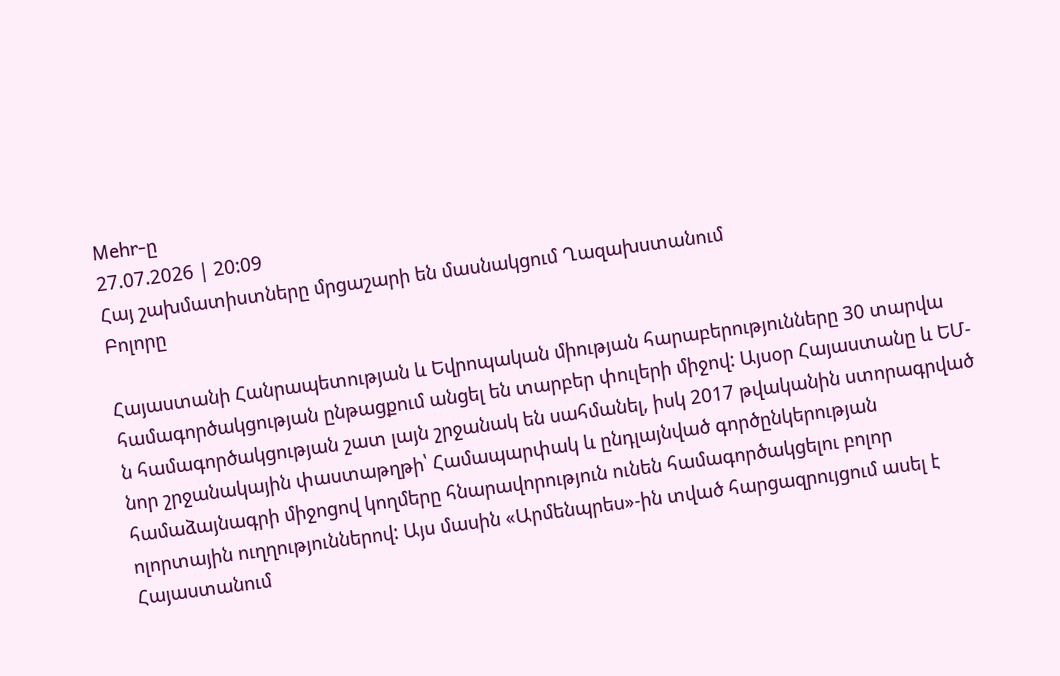Mehr-ը
27.07.2026 | 20:09
Հայ շախմատիստները մրցաշարի են մասնակցում Ղազախստանում
Բոլորը

Հայաստանի Հանրապետության և Եվրոպական միության հարաբերությունները 30 տարվա համագործակցության ընթացքում անցել են տարբեր փուլերի միջով: Այսօր Հայաստանը և ԵՄ-ն համագործակցության շատ լայն շրջանակ են սահմանել, իսկ 2017 թվականին ստորագրված նոր շրջանակային փաստաթղթի՝ Համապարփակ և ընդլայնված գործընկերության համաձայնագրի միջոցով կողմերը հնարավորություն ունեն համագործակցելու բոլոր ոլորտային ուղղություններով: Այս մասին «Արմենպրես»-ին տված հարցազրույցում ասել է Հայաստանում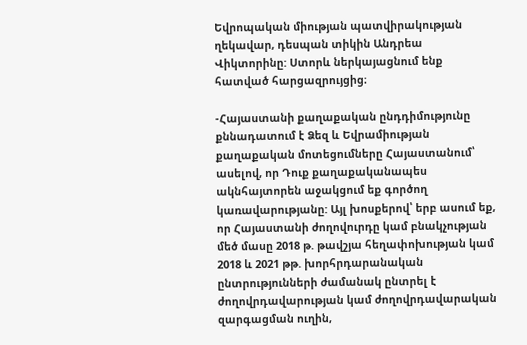Եվրոպական միության պատվիրակության ղեկավար, դեսպան տիկին Անդրեա Վիկտորինը: Ստորև ներկայացնում ենք հատված հարցազրույցից։

-Հայաստանի քաղաքական ընդդիմությունը քննադատում է Ձեզ և Եվրամիության քաղաքական մոտեցումները Հայաստանում՝ ասելով, որ Դուք քաղաքականապես ակնհայտորեն աջակցում եք գործող կառավարությանը: Այլ խոսքերով՝ երբ ասում եք, որ Հայաստանի ժողովուրդը կամ բնակչության մեծ մասը 2018 թ. թավշյա հեղափոխության կամ 2018 և 2021 թթ. խորհրդարանական ընտրությունների ժամանակ ընտրել է ժողովրդավարության կամ ժողովրդավարական զարգացման ուղին,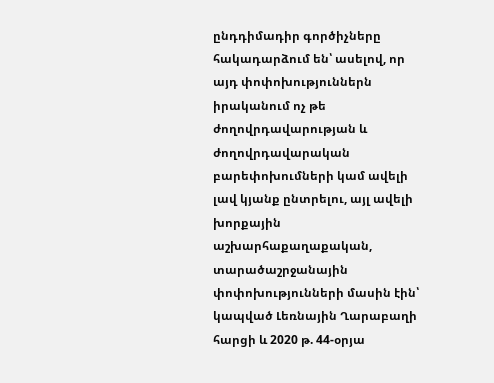ընդդիմադիր գործիչները հակադարձում են՝ ասելով, որ այդ փոփոխություններն իրականում ոչ թե ժողովրդավարության և ժողովրդավարական բարեփոխումների կամ ավելի լավ կյանք ընտրելու, այլ ավելի խորքային աշխարհաքաղաքական, տարածաշրջանային փոփոխությունների մասին էին՝ կապված Լեռնային Ղարաբաղի հարցի և 2020 թ. 44-օրյա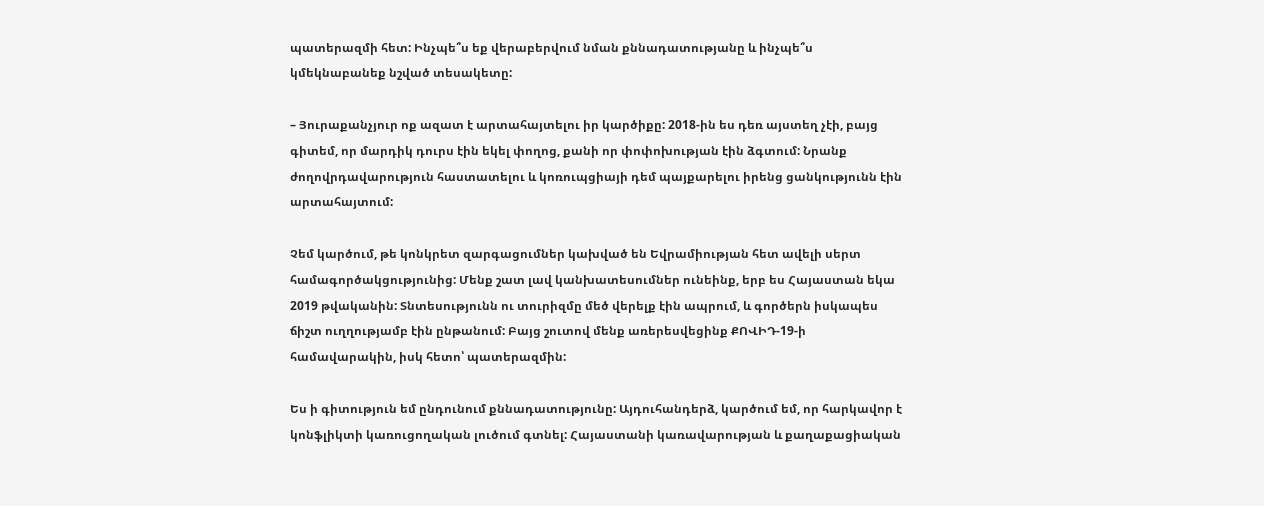պատերազմի հետ: Ինչպե՞ս եք վերաբերվում նման քննադատությանը և ինչպե՞ս կմեկնաբանեք նշված տեսակետը:

– Յուրաքանչյուր ոք ազատ է արտահայտելու իր կարծիքը: 2018-ին ես դեռ այստեղ չէի, բայց գիտեմ, որ մարդիկ դուրս էին եկել փողոց, քանի որ փոփոխության էին ձգտում: Նրանք ժողովրդավարություն հաստատելու և կոռուպցիայի դեմ պայքարելու իրենց ցանկությունն էին արտահայտում:

Չեմ կարծում, թե կոնկրետ զարգացումներ կախված են Եվրամիության հետ ավելի սերտ համագործակցությունից: Մենք շատ լավ կանխատեսումներ ունեինք, երբ ես Հայաստան եկա 2019 թվականին: Տնտեսությունն ու տուրիզմը մեծ վերելք էին ապրում, և գործերն իսկապես ճիշտ ուղղությամբ էին ընթանում: Բայց շուտով մենք առերեսվեցինք ՔՈՎԻԴ-19-ի համավարակին, իսկ հետո՝ պատերազմին:

Ես ի գիտություն եմ ընդունում քննադատությունը: Այդուհանդերձ, կարծում եմ, որ հարկավոր է կոնֆլիկտի կառուցողական լուծում գտնել: Հայաստանի կառավարության և քաղաքացիական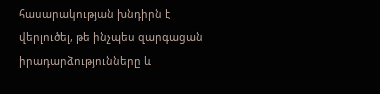հասարակության խնդիրն է վերլուծել, թե ինչպես զարգացան իրադարձությունները և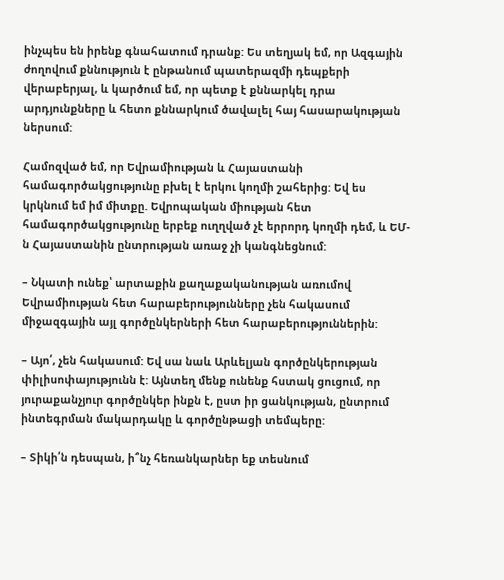ինչպես են իրենք գնահատում դրանք: Ես տեղյակ եմ, որ Ազգային ժողովում քննություն է ընթանում պատերազմի դեպքերի վերաբերյալ, և կարծում եմ, որ պետք է քննարկել դրա արդյունքները և հետո քննարկում ծավալել հայ հասարակության ներսում:

Համոզված եմ, որ Եվրամիության և Հայաստանի համագործակցությունը բխել է երկու կողմի շահերից: Եվ ես կրկնում եմ իմ միտքը. Եվրոպական միության հետ համագործակցությունը երբեք ուղղված չէ երրորդ կողմի դեմ, և ԵՄ-ն Հայաստանին ընտրության առաջ չի կանգնեցնում:

– Նկատի ունեք՝ արտաքին քաղաքականության առումով Եվրամիության հետ հարաբերությունները չեն հակասում միջազգային այլ գործընկերների հետ հարաբերություններին:

– Այո՛, չեն հակասում: Եվ սա նաև Արևելյան գործընկերության փիլիսոփայությունն է: Այնտեղ մենք ունենք հստակ ցուցում, որ յուրաքանչյուր գործընկեր ինքն է, ըստ իր ցանկության, ընտրում ինտեգրման մակարդակը և գործընթացի տեմպերը:

– Տիկի՛ն դեսպան, ի՞նչ հեռանկարներ եք տեսնում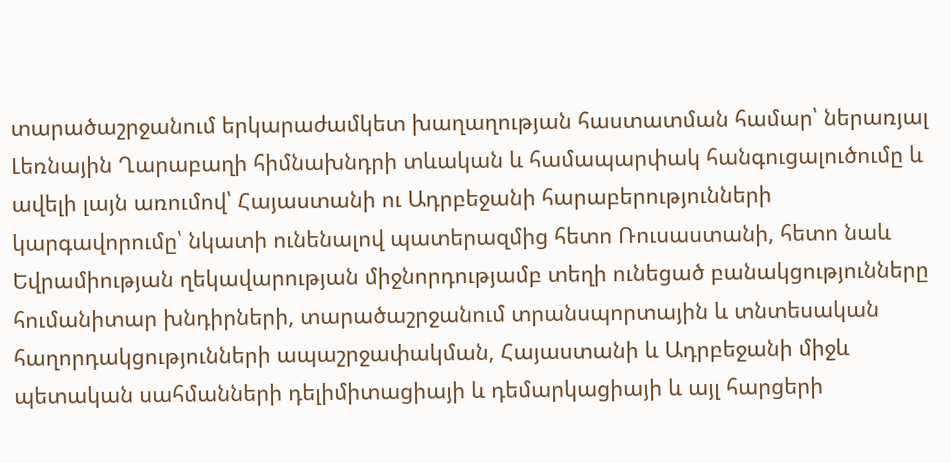տարածաշրջանում երկարաժամկետ խաղաղության հաստատման համար՝ ներառյալ Լեռնային Ղարաբաղի հիմնախնդրի տևական և համապարփակ հանգուցալուծումը և ավելի լայն առումով՝ Հայաստանի ու Ադրբեջանի հարաբերությունների կարգավորումը՝ նկատի ունենալով պատերազմից հետո Ռուսաստանի, հետո նաև Եվրամիության ղեկավարության միջնորդությամբ տեղի ունեցած բանակցությունները հումանիտար խնդիրների, տարածաշրջանում տրանսպորտային և տնտեսական հաղորդակցությունների ապաշրջափակման, Հայաստանի և Ադրբեջանի միջև պետական սահմանների դելիմիտացիայի և դեմարկացիայի և այլ հարցերի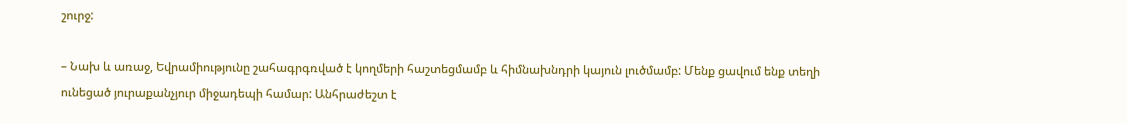շուրջ:

– Նախ և առաջ, Եվրամիությունը շահագրգռված է կողմերի հաշտեցմամբ և հիմնախնդրի կայուն լուծմամբ: Մենք ցավում ենք տեղի ունեցած յուրաքանչյուր միջադեպի համար: Անհրաժեշտ է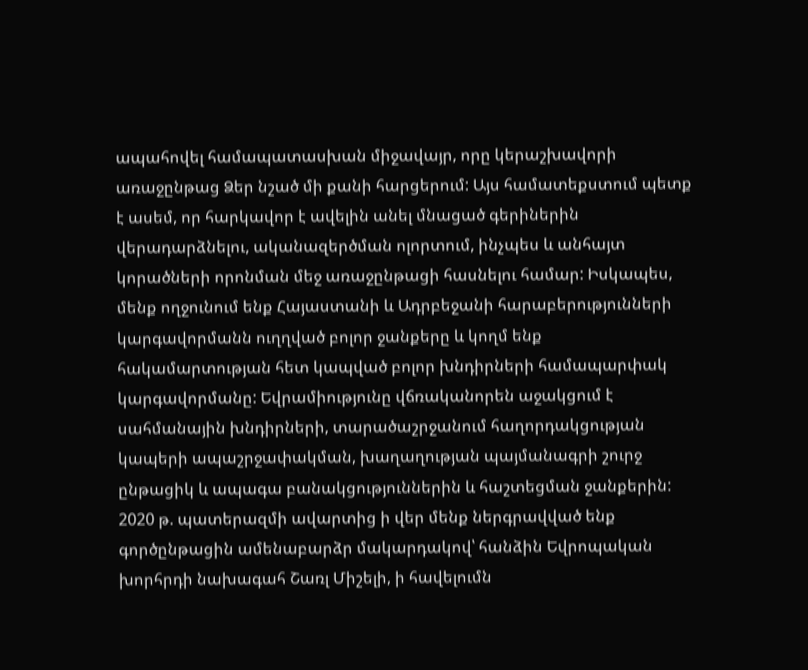ապահովել համապատասխան միջավայր, որը կերաշխավորի առաջընթաց Ձեր նշած մի քանի հարցերում: Այս համատեքստում պետք է ասեմ, որ հարկավոր է ավելին անել մնացած գերիներին վերադարձնելու, ականազերծման ոլորտում, ինչպես և անհայտ կորածների որոնման մեջ առաջընթացի հասնելու համար: Իսկապես, մենք ողջունում ենք Հայաստանի և Ադրբեջանի հարաբերությունների կարգավորմանն ուղղված բոլոր ջանքերը և կողմ ենք հակամարտության հետ կապված բոլոր խնդիրների համապարփակ կարգավորմանը: Եվրամիությունը վճռականորեն աջակցում է սահմանային խնդիրների, տարածաշրջանում հաղորդակցության կապերի ապաշրջափակման, խաղաղության պայմանագրի շուրջ ընթացիկ և ապագա բանակցություններին և հաշտեցման ջանքերին: 2020 թ. պատերազմի ավարտից ի վեր մենք ներգրավված ենք գործընթացին ամենաբարձր մակարդակով՝ հանձին Եվրոպական խորհրդի նախագահ Շառլ Միշելի, ի հավելումն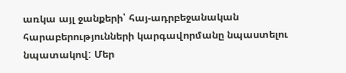առկա այլ ջանքերի՝ հայ-ադրբեջանական հարաբերությունների կարգավորմանը նպաստելու նպատակով: Մեր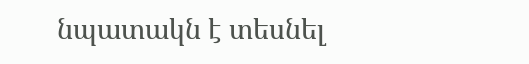նպատակն է տեսնել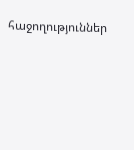հաջողություններ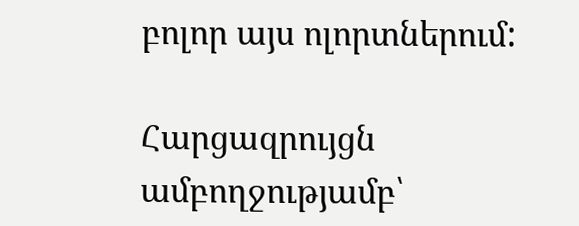բոլոր այս ոլորտներում:

Հարցազրույցն ամբողջությամբ՝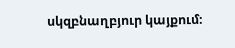սկզբնաղբյուր կայքում։